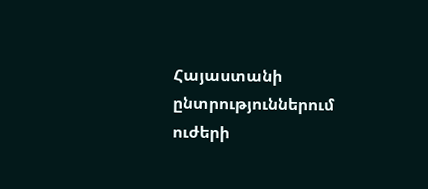Հայաստանի ընտրություններում ուժերի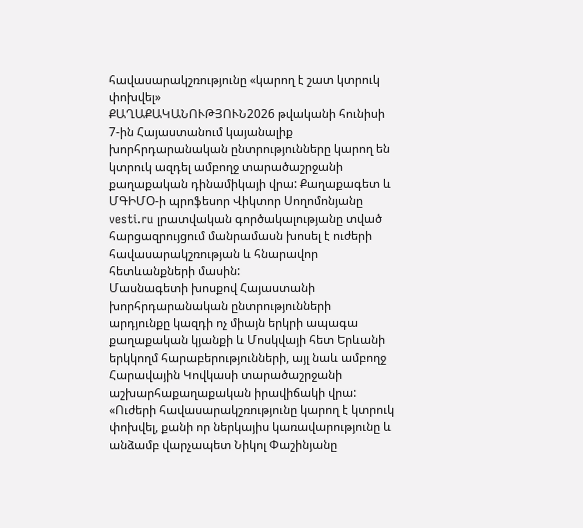հավասարակշռությունը «կարող է շատ կտրուկ փոխվել»
ՔԱՂԱՔԱԿԱՆՈՒԹՅՈՒՆ2026 թվականի հունիսի 7-ին Հայաստանում կայանալիք խորհրդարանական ընտրությունները կարող են կտրուկ ազդել ամբողջ տարածաշրջանի քաղաքական դինամիկայի վրա: Քաղաքագետ և ՄԳԻՄՕ-ի պրոֆեսոր Վիկտոր Սողոմոնյանը vesti.ru լրատվական գործակալությանը տված հարցազրույցում մանրամասն խոսել է ուժերի հավասարակշռության և հնարավոր հետևանքների մասին:
Մասնագետի խոսքով Հայաստանի խորհրդարանական ընտրությունների արդյունքը կազդի ոչ միայն երկրի ապագա քաղաքական կյանքի և Մոսկվայի հետ Երևանի երկկողմ հարաբերությունների, այլ նաև ամբողջ Հարավային Կովկասի տարածաշրջանի աշխարհաքաղաքական իրավիճակի վրա:
«Ուժերի հավասարակշռությունը կարող է կտրուկ փոխվել, քանի որ ներկայիս կառավարությունը և անձամբ վարչապետ Նիկոլ Փաշինյանը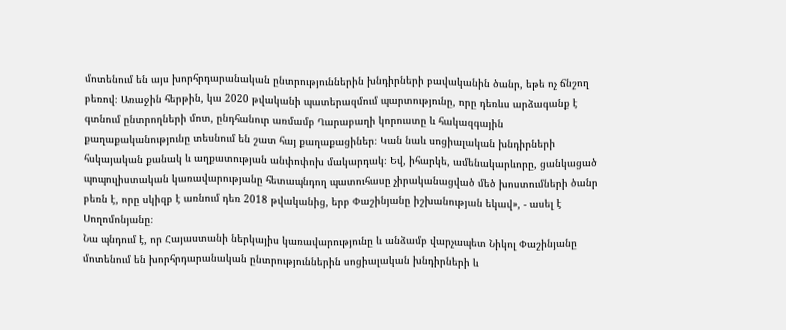մոտենում են այս խորհրդարանական ընտրություններին խնդիրների բավականին ծանր, եթե ոչ ճնշող բեռով։ Առաջին հերթին, կա 2020 թվականի պատերազմում պարտությունը, որը դեռևս արձագանք է գտնում ընտրողների մոտ, ընդհանուր առմամբ Ղարաբաղի կորուստը և հակազգային քաղաքականությունը տեսնում են շատ հայ քաղաքացիներ։ Կան նաև սոցիալական խնդիրների հսկայական քանակ և աղքատության անփոփոխ մակարդակ։ Եվ, իհարկե, ամենակարևորը, ցանկացած պոպուլիստական կառավարությանը հետապնդող պատուհասը չիրականացված մեծ խոստումների ծանր բեռն է, որը սկիզբ է առնում դեռ 2018 թվականից, երբ Փաշինյանը իշխանության եկավ», - ասել է Սողոմոնյանը։
Նա պնդում է, որ Հայաստանի ներկայիս կառավարությունը և անձամբ վարչապետ Նիկոլ Փաշինյանը մոտենում են խորհրդարանական ընտրություններին սոցիալական խնդիրների և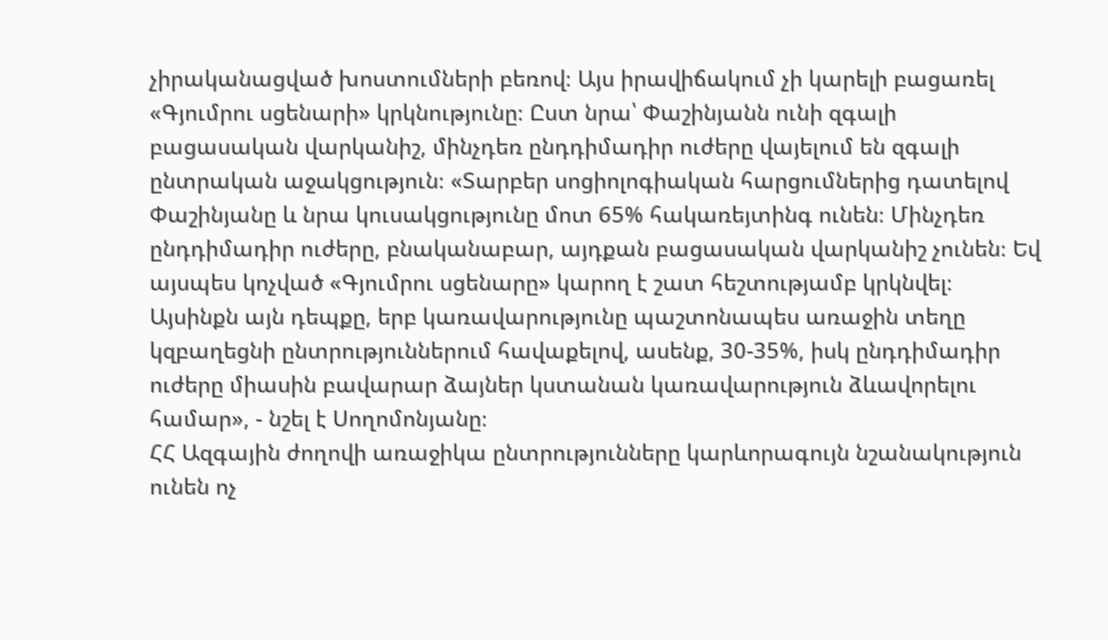չիրականացված խոստումների բեռով։ Այս իրավիճակում չի կարելի բացառել «Գյումրու սցենարի» կրկնությունը։ Ըստ նրա՝ Փաշինյանն ունի զգալի բացասական վարկանիշ, մինչդեռ ընդդիմադիր ուժերը վայելում են զգալի ընտրական աջակցություն։ «Տարբեր սոցիոլոգիական հարցումներից դատելով Փաշինյանը և նրա կուսակցությունը մոտ 65% հակառեյտինգ ունեն։ Մինչդեռ ընդդիմադիր ուժերը, բնականաբար, այդքան բացասական վարկանիշ չունեն։ Եվ այսպես կոչված «Գյումրու սցենարը» կարող է շատ հեշտությամբ կրկնվել։ Այսինքն այն դեպքը, երբ կառավարությունը պաշտոնապես առաջին տեղը կզբաղեցնի ընտրություններում հավաքելով, ասենք, 30-35%, իսկ ընդդիմադիր ուժերը միասին բավարար ձայներ կստանան կառավարություն ձևավորելու համար», - նշել է Սողոմոնյանը։
ՀՀ Ազգային ժողովի առաջիկա ընտրությունները կարևորագույն նշանակություն ունեն ոչ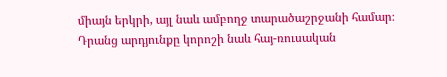միայն երկրի, այլ նաև ամբողջ տարածաշրջանի համար։ Դրանց արդյունքը կորոշի նաև հայ-ռուսական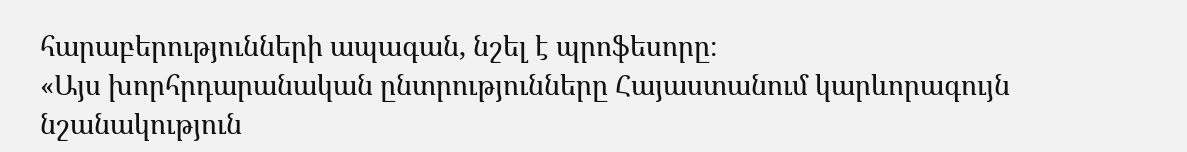հարաբերությունների ապագան, նշել է պրոֆեսորը։
«Այս խորհրդարանական ընտրությունները Հայաստանում կարևորագույն նշանակություն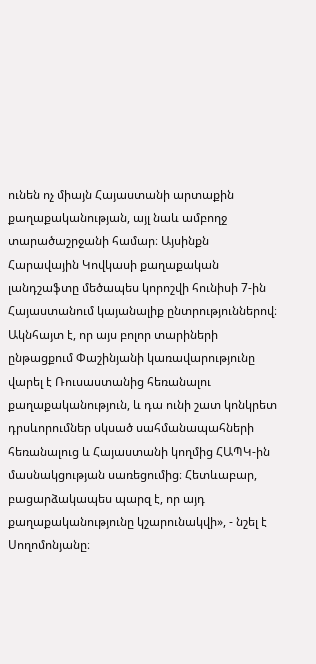ունեն ոչ միայն Հայաստանի արտաքին քաղաքականության, այլ նաև ամբողջ տարածաշրջանի համար։ Այսինքն Հարավային Կովկասի քաղաքական լանդշաֆտը մեծապես կորոշվի հունիսի 7-ին Հայաստանում կայանալիք ընտրություններով։ Ակնհայտ է, որ այս բոլոր տարիների ընթացքում Փաշինյանի կառավարությունը վարել է Ռուսաստանից հեռանալու քաղաքականություն, և դա ունի շատ կոնկրետ դրսևորումներ սկսած սահմանապահների հեռանալուց և Հայաստանի կողմից ՀԱՊԿ-ին մասնակցության սառեցումից։ Հետևաբար, բացարձակապես պարզ է, որ այդ քաղաքականությունը կշարունակվի», - նշել է Սողոմոնյանը։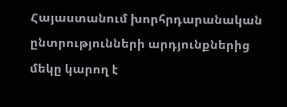Հայաստանում խորհրդարանական ընտրությունների արդյունքներից մեկը կարող է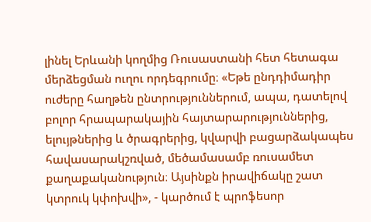լինել Երևանի կողմից Ռուսաստանի հետ հետագա մերձեցման ուղու որդեգրումը։ «Եթե ընդդիմադիր ուժերը հաղթեն ընտրություններում, ապա, դատելով բոլոր հրապարակային հայտարարություններից, ելույթներից և ծրագրերից, կվարվի բացարձակապես հավասարակշռված, մեծամասամբ ռուսամետ քաղաքականություն։ Այսինքն իրավիճակը շատ կտրուկ կփոխվի», - կարծում է պրոֆեսոր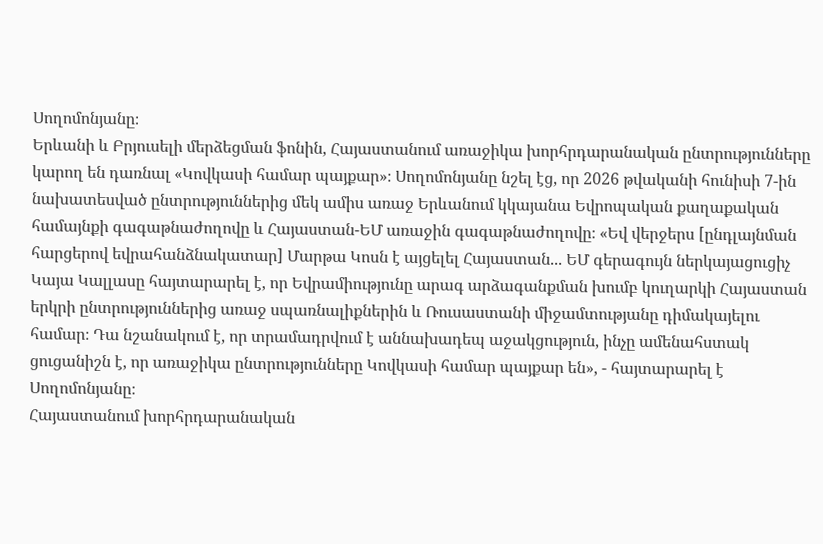Սողոմոնյանը։
Երևանի և Բրյուսելի մերձեցման ֆոնին, Հայաստանում առաջիկա խորհրդարանական ընտրությունները կարող են դառնալ «Կովկասի համար պայքար»։ Սողոմոնյանը նշել էց, որ 2026 թվականի հունիսի 7-ին նախատեսված ընտրություններից մեկ ամիս առաջ Երևանում կկայանա Եվրոպական քաղաքական համայնքի գագաթնաժողովը և Հայաստան-ԵՄ առաջին գագաթնաժողովը։ «Եվ վերջերս [ընդլայնման հարցերով եվրահանձնակատար] Մարթա Կոսն է այցելել Հայաստան... ԵՄ գերագույն ներկայացուցիչ Կայա Կալլասը հայտարարել է, որ Եվրամիությունը արագ արձագանքման խումբ կուղարկի Հայաստան երկրի ընտրություններից առաջ սպառնալիքներին և Ռուսաստանի միջամտությանը դիմակայելու համար։ Դա նշանակում է, որ տրամադրվում է աննախադեպ աջակցություն, ինչը ամենահստակ ցուցանիշն է, որ առաջիկա ընտրությունները Կովկասի համար պայքար են», - հայտարարել է Սողոմոնյանը։
Հայաստանում խորհրդարանական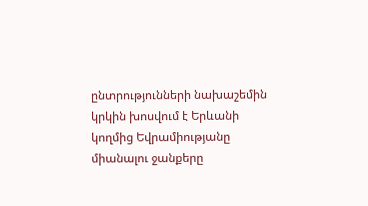ընտրությունների նախաշեմին կրկին խոսվում է Երևանի կողմից Եվրամիությանը միանալու ջանքերը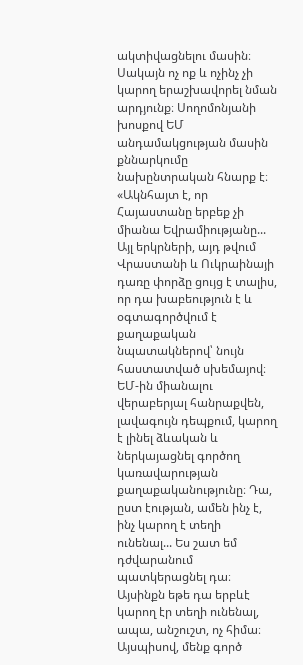ակտիվացնելու մասին։ Սակայն ոչ ոք և ոչինչ չի կարող երաշխավորել նման արդյունք։ Սողոմոնյանի խոսքով ԵՄ անդամակցության մասին քննարկումը նախընտրական հնարք է։ «Ակնհայտ է, որ Հայաստանը երբեք չի միանա Եվրամիությանը... Այլ երկրների, այդ թվում Վրաստանի և Ուկրաինայի դառը փորձը ցույց է տալիս, որ դա խաբեություն է և օգտագործվում է քաղաքական նպատակներով՝ նույն հաստատված սխեմայով։ ԵՄ-ին միանալու վերաբերյալ հանրաքվեն, լավագույն դեպքում, կարող է լինել ձևական և ներկայացնել գործող կառավարության քաղաքականությունը։ Դա, ըստ էության, ամեն ինչ է, ինչ կարող է տեղի ունենալ... Ես շատ եմ դժվարանում պատկերացնել դա։ Այսինքն եթե դա երբևէ կարող էր տեղի ունենալ, ապա, անշուշտ, ոչ հիմա։ Այսպիսով, մենք գործ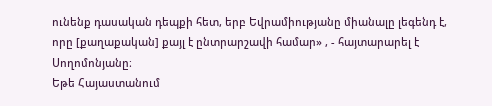ունենք դասական դեպքի հետ, երբ Եվրամիությանը միանալը լեգենդ է, որը [քաղաքական] քայլ է ընտրարշավի համար» , - հայտարարել է Սողոմոնյանը։
Եթե Հայաստանում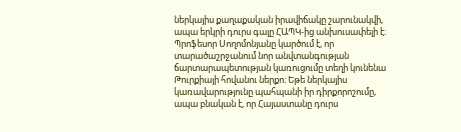ներկայիս քաղաքական իրավիճակը շարունակվի, ապա երկրի դուրս գալը ՀԱՊԿ-ից անխուսափելի է։ Պրոֆեսոր Սողոմոնյանը կարծում է, որ տարածաշրջանում նոր անվտանգության ճարտարապետության կառուցումը տեղի կունենա Թուրքիայի հովանու ներքո։ Եթե ներկայիս կառավարությունը պահպանի իր դիրքորոշումը, ապա բնական է, որ Հայաստանը դուրս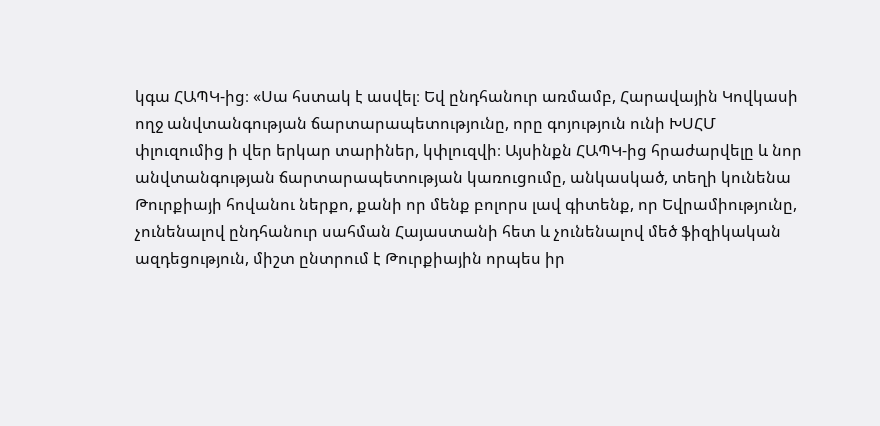կգա ՀԱՊԿ-ից։ «Սա հստակ է ասվել։ Եվ ընդհանուր առմամբ, Հարավային Կովկասի ողջ անվտանգության ճարտարապետությունը, որը գոյություն ունի ԽՍՀՄ փլուզումից ի վեր երկար տարիներ, կփլուզվի։ Այսինքն ՀԱՊԿ-ից հրաժարվելը և նոր անվտանգության ճարտարապետության կառուցումը, անկասկած, տեղի կունենա Թուրքիայի հովանու ներքո, քանի որ մենք բոլորս լավ գիտենք, որ Եվրամիությունը, չունենալով ընդհանուր սահման Հայաստանի հետ և չունենալով մեծ ֆիզիկական ազդեցություն, միշտ ընտրում է Թուրքիային որպես իր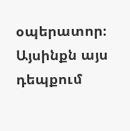օպերատոր։ Այսինքն այս դեպքում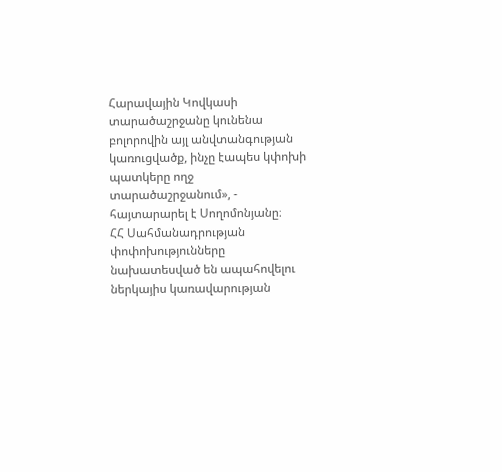Հարավային Կովկասի տարածաշրջանը կունենա բոլորովին այլ անվտանգության կառուցվածք, ինչը էապես կփոխի պատկերը ողջ տարածաշրջանում», - հայտարարել է Սողոմոնյանը։
ՀՀ Սահմանադրության փոփոխությունները նախատեսված են ապահովելու ներկայիս կառավարության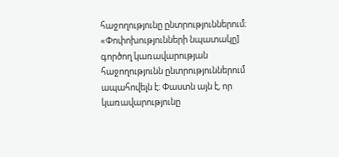հաջողությունը ընտրություններում։ «Փոփոխությունների նպատակը] գործող կառավարության հաջողությունն ընտրություններում ապահովելն է։ Փաստն այն է, որ կառավարությունը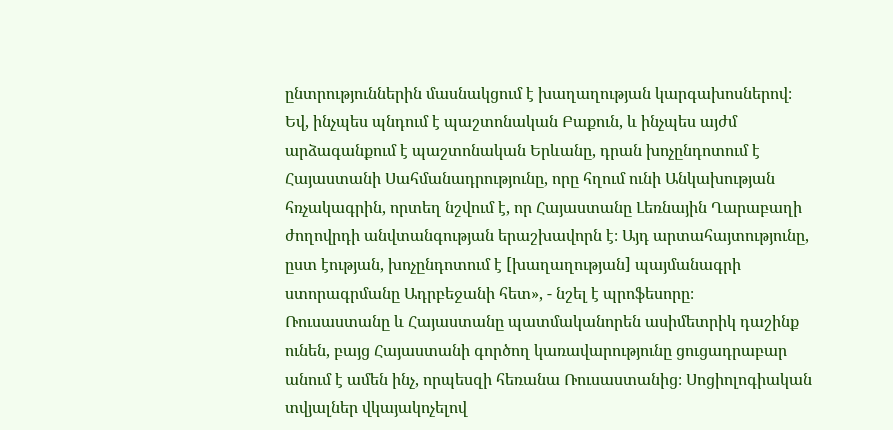ընտրություններին մասնակցում է խաղաղության կարգախոսներով։ Եվ, ինչպես պնդում է պաշտոնական Բաքուն, և ինչպես այժմ արձագանքում է պաշտոնական Երևանը, դրան խոչընդոտում է Հայաստանի Սահմանադրությունը, որը հղում ունի Անկախության հռչակագրին, որտեղ նշվում է, որ Հայաստանը Լեռնային Ղարաբաղի ժողովրդի անվտանգության երաշխավորն է։ Այդ արտահայտությունը, ըստ էության, խոչընդոտում է [խաղաղության] պայմանագրի ստորագրմանը Ադրբեջանի հետ», - նշել է պրոֆեսորը։
Ռուսաստանը և Հայաստանը պատմականորեն ասիմետրիկ դաշինք ունեն, բայց Հայաստանի գործող կառավարությունը ցուցադրաբար անում է ամեն ինչ, որպեսզի հեռանա Ռուսաստանից։ Սոցիոլոգիական տվյալներ վկայակոչելով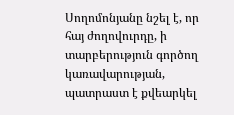Սողոմոնյանը նշել է, որ հայ ժողովուրդը, ի տարբերություն գործող կառավարության, պատրաստ է քվեարկել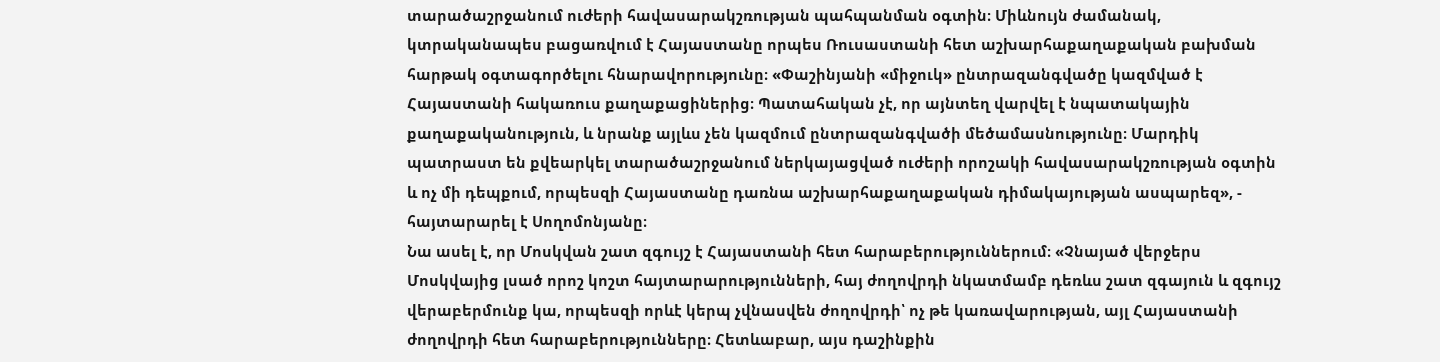տարածաշրջանում ուժերի հավասարակշռության պահպանման օգտին։ Միևնույն ժամանակ, կտրականապես բացառվում է Հայաստանը որպես Ռուսաստանի հետ աշխարհաքաղաքական բախման հարթակ օգտագործելու հնարավորությունը։ «Փաշինյանի «միջուկ» ընտրազանգվածը կազմված է Հայաստանի հակառուս քաղաքացիներից։ Պատահական չէ, որ այնտեղ վարվել է նպատակային քաղաքականություն, և նրանք այլևս չեն կազմում ընտրազանգվածի մեծամասնությունը։ Մարդիկ պատրաստ են քվեարկել տարածաշրջանում ներկայացված ուժերի որոշակի հավասարակշռության օգտին և ոչ մի դեպքում, որպեսզի Հայաստանը դառնա աշխարհաքաղաքական դիմակայության ասպարեզ», - հայտարարել է Սողոմոնյանը։
Նա ասել է, որ Մոսկվան շատ զգույշ է Հայաստանի հետ հարաբերություններում։ «Չնայած վերջերս Մոսկվայից լսած որոշ կոշտ հայտարարությունների, հայ ժողովրդի նկատմամբ դեռևս շատ զգայուն և զգույշ վերաբերմունք կա, որպեսզի որևէ կերպ չվնասվեն ժողովրդի՝ ոչ թե կառավարության, այլ Հայաստանի ժողովրդի հետ հարաբերությունները։ Հետևաբար, այս դաշինքին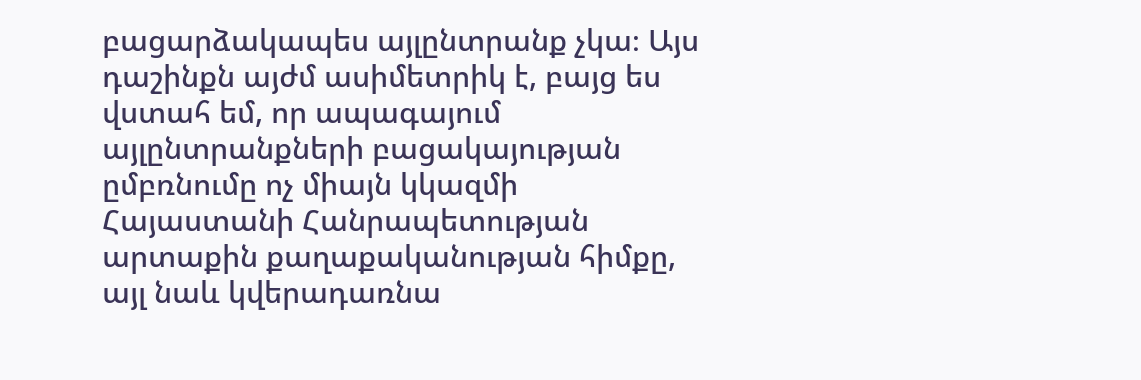բացարձակապես այլընտրանք չկա։ Այս դաշինքն այժմ ասիմետրիկ է, բայց ես վստահ եմ, որ ապագայում այլընտրանքների բացակայության ըմբռնումը ոչ միայն կկազմի Հայաստանի Հանրապետության արտաքին քաղաքականության հիմքը, այլ նաև կվերադառնա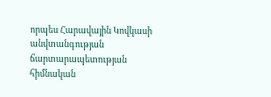որպես Հարավային Կովկասի անվտանգության ճարտարապետության հիմնական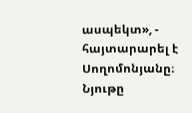ասպեկտ», - հայտարարել է Սողոմոնյանը։
Նյութը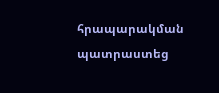հրապարակման պատրաստեց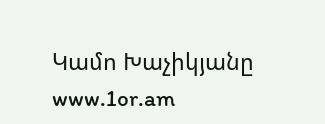Կամո Խաչիկյանը
www.1or.am